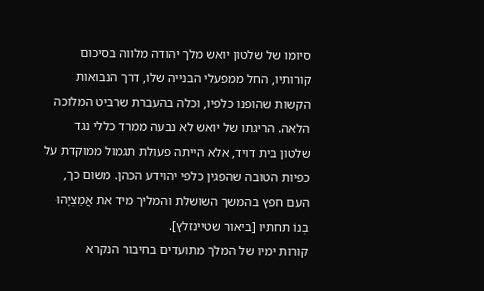סיומו של שלטון יואש מלך יהודה מלווה בסיכום קורותיו, החל ממפעלי הבנייה שלו, דרך הנבואות הקשות שהופנו כלפיו, וכלה בהעברת שרביט המלוכה הלאה. הריגתו של יואש לא נבעה ממרד כללי נגד שלטון בית דויד, אלא הייתה פעולת תגמול ממוקדת על כפיות הטובה שהפגין כלפי יהוידע הכהן. משום כך, העם חפץ בהמשך השושלת והמליך מיד את אֲמַצְיָהוּ בְנוֹ תחתיו [ביאור שטיינזלץ].
קורות ימיו של המלך מתועדים בחיבור הנקרא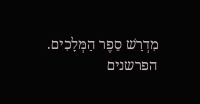מִדְרַשׁ סֵפֶר הַמְּלָכִים. הפרשנים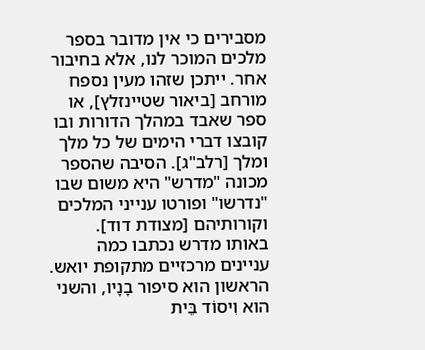מסבירים כי אין מדובר בספר מלכים המוכר לנו, אלא בחיבור אחר. ייתכן שזהו מעין נספח מורחב [ביאור שטיינזלץ], או ספר שאבד במהלך הדורות ובו קובצו דברי הימים של כל מלך ומלך [רלב"ג]. הסיבה שהספר מכונה "מדרש" היא משום שבו "נדרשו" ופורטו ענייני המלכים וקורותיהם [מצודת דוד].
באותו מדרש נכתבו כמה עניינים מרכזיים מתקופת יואש. הראשון הוא סיפור בָנָיו, והשני הוא וִיסוֹד בֵּית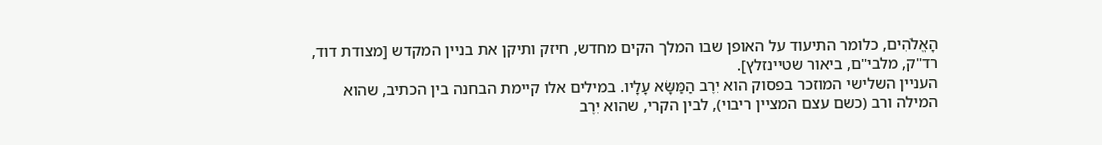הָאֱלֹהִים, כלומר התיעוד על האופן שבו המלך הקים מחדש, חיזק ותיקן את בניין המקדש [מצודת דוד, רד"ק, מלבי"ם, ביאור שטיינזלץ].
העניין השלישי המוזכר בפסוק הוא יִרֶב הַמַּשָּׂא עָלָיו. במילים אלו קיימת הבחנה בין הכתיב, שהוא המילה ורב (כשם עצם המציין ריבוי), לבין הקרי, שהוא יִרֶב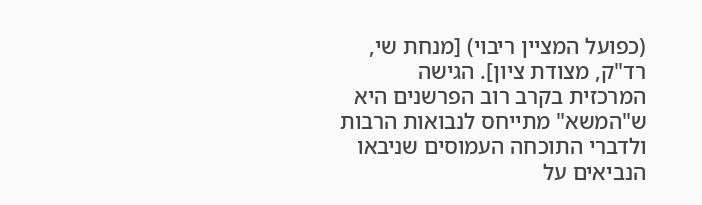(כפועל המציין ריבוי) [מנחת שי, רד"ק, מצודת ציון]. הגישה המרכזית בקרב רוב הפרשנים היא ש"המשא" מתייחס לנבואות הרבות ולדברי התוכחה העמוסים שניבאו הנביאים על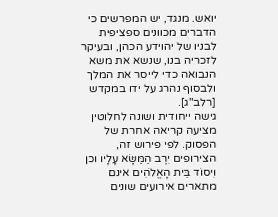יואש. מנגד, יש המפרשים כי הדברים מכוונים ספציפית לבניו של יהוידע הכהן, ובעיקר לזכריה בנו, שנשא את משא הנבואה כדי לייסר את המלך ולבסוף נהרג על ידו במקדש [רלב"ג].
גישה ייחודית ושונה לחלוטין מציעה קריאה אחרת של הפסוק. לפי פירוש זה, הצירופים יִרֶב הַמַּשָּׂא עָלָיו וכן וִיסוֹד בֵּית הָאֱלֹהִים אינם מתארים אירועים שונים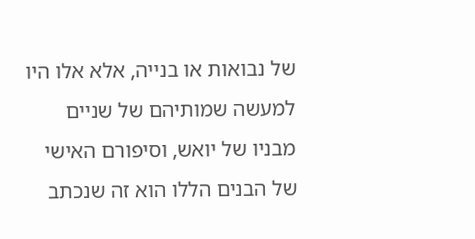של נבואות או בנייה, אלא אלו היו למעשה שמותיהם של שניים מבניו של יואש, וסיפורם האישי של הבנים הללו הוא זה שנכתב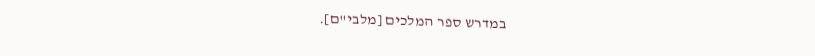במדרש ספר המלכים [מלבי"ם].